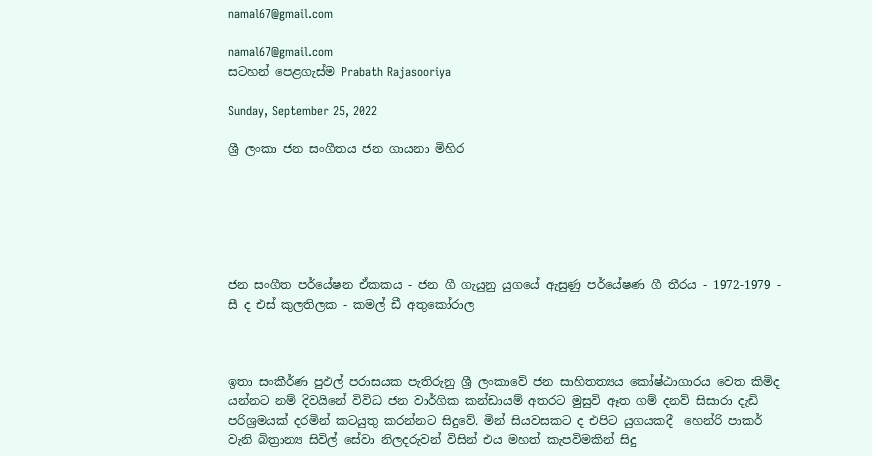namal67@gmail.com

namal67@gmail.com
සටහන් පෙළගැස්ම‍ Prabath Rajasooriya

Sunday, September 25, 2022

ශ්‍රී ලංකා ජන සංගීතය ජන ගායනා මිහිර






ජන සංගීත පර්යේෂන ඒකකය - ජන ගී ගැයුනු යුගයේ ඇසුණු පර්යේෂණ ගී තීරය - 1972-1979 - සී ද එස් කුලතිලක - කමල් ඩී අතුකෝරාල



ඉතා සංකීර්ණ පුඵල් පරාසයක පැතිරුනු ශ්‍රී ලංකාවේ ජන සාහිතත්‍යය කෝෂ්ඨාගාරය වෙත කිමිද යන්නට නම් දිවයිනේ විවිධ ජන වාර්ගික කන්ඩායම් අතරට මුසුවි ඈත ගම් දනව් සිසාරා දැඩි පරිශ්‍රමයක් දරමින් කටයුතු කරන්නට සිදුවේ. මින් සියවසකට ද එපිට යුගයකදී  හෙන්රි පාකර් වැනි බිත්‍රාන්‍ය සිවිල් සේවා නිලදරුවන් විසින් එය මහත් කැපවිමකින් සිදු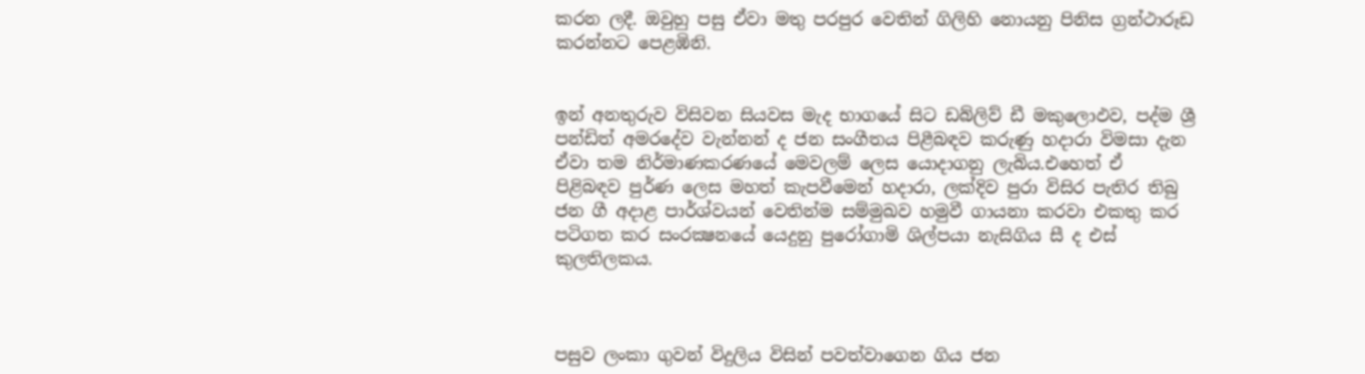කරන ලදී. ඔවුහු පසු ඒවා මතු පරපුර වෙතින් ගිලිහි නොයනු පිනිස ග්‍රන්ථාරූඩ කරන්නට පෙළඹිනි.


ඉන් අනතුරුව විසිවන සියවස මැද භාගයේ සිට ඩබ්ලිව් ඩී මකුලොඵව, පද්ම ශ්‍රී පන්ඩිත් අමරදේව වැන්නන් ද ජන සංගීතය පිළීබඳව කරුණු හදාරා විමසා දැන ඒවා තම නිර්මාණකරණයේ මෙවලම් ලෙස යොදාගනු ලැබිය.එහෙත් ඒ පිළිබඳව පුර්ණ ලෙස මහත් කැපවීමෙන් හදාරා, ලක්දිව පුරා විසිර පැතිර තිබු ජන ගී අදාළ පාර්ශ්වයන් වෙතින්ම සම්මුඛව හමුවී ගායනා කරවා එකතු කර පටිගත කර සංරක්‍ෂනයේ යෙදුනු පුරෝගාමි ශිල්පයා නැසිගිය සී ද එස් කුලතිලකය.



පසුව ලංකා ගුවන් විදුලිය විසින් පවත්වාගෙන ගිය ජන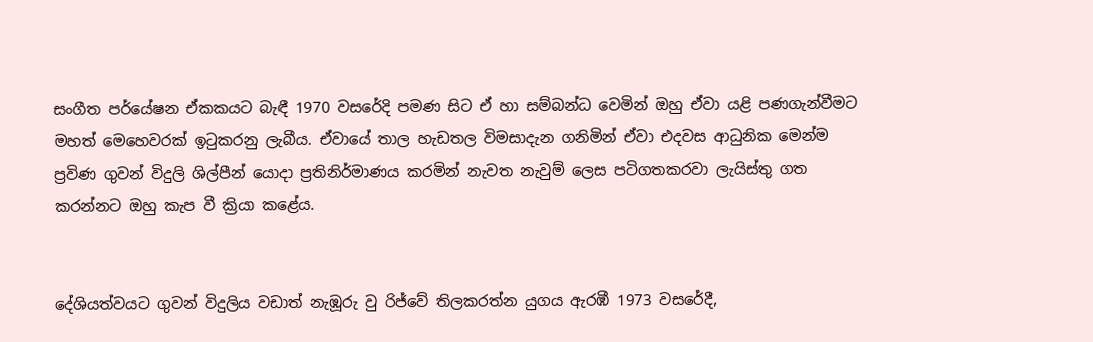සංගීත පර්යේෂන ඒකකයට බැඳී 1970 වසරේදි පමණ සිට ඒ හා සම්බන්ධ වෙමින් ඔහු ඒවා යළි පණගැන්වීමට මහත් මෙහෙවරක් ඉටුකරනු ලැබීය. ඒවායේ තාල හැඩතල විමසාදැන ගනිමින් ඒවා එදවස ආධුනික මෙන්ම ප්‍රවිණ ගුවන් විදුලි ශිල්පීන් යොදා ප්‍රතිනිර්මාණය කරමින් නැවත නැවුම් ලෙස පටිගතකරවා ලැයිස්තු ගත කරන්නට ඔහු කැප වී ක්‍රියා කළේය.


දේශියත්වයට ගුවන් විදුලිය වඩාත් නැඹූරු වු රිජ්වේ තිලකරත්න යුගය ඇරඹී 1973 වසරේදී,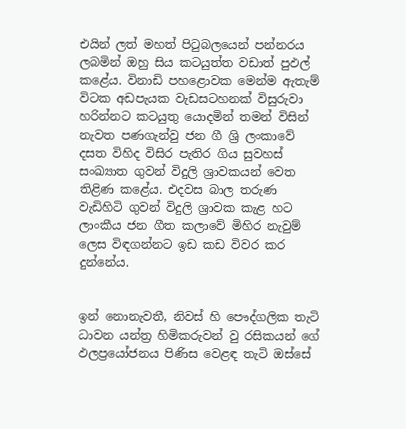එයින් ලත් මහත් පිටුබලයෙන් පන්නරය ලබමින් ඔහු සිය කටයුත්ත වඩාත් පුඵල් කළේය. විනාඩි පහළොවක මෙන්ම ඇතැම් විටක අඩපැයක වැඩසටහනක් විසුරුවා හරින්නට කටයුතු යොදමින් තමන් විසින් නැවත පණගැන්වු ජන ගී ශ්‍රි ලංකාවේ දසත විහිද විසිර පැතිර ගිය සුවහස් සංඛ්‍යාත ගුවන් විදුලි ශ්‍රාවකයන් වෙත තිළිණ කළේය. එදවස බාල තරුණ වැඩිහිටි ගුවන් විදුලි ශ්‍රාවක කැළ හට ලාංකීය ජන ගීත කලාවේ මිහිර නැවුම් ලෙස විඳගන්නට ඉඩ කඩ විවර කර දුන්නේය.


ඉන් නොනැවතී, නිවස් හි පෞද්ගලික තැටි ධාවන යන්ත්‍ර හිමිකරුවන් වු රසිකයන් ගේ ඵලප්‍රයෝජනය පිණිස වෙළඳ තැටි ඔස්සේ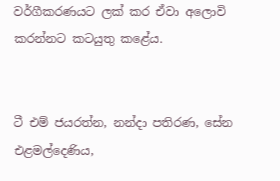වර්ගීකරණයට ලක් කර ඒවා අලොවි කරන්නට කටයුතු කළේය.


ටී එම් ජයරත්න, නන්දා පතිරණ, සේන එළමල්දෙණිය,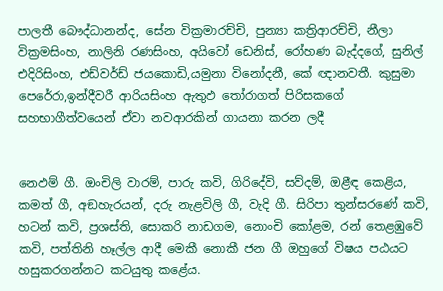පාලතී බෞද්ධානන්ද, සේන වික්‍රමාරච්චි, පුන්‍යා කත්‍රිආරච්චි, නීලා වික්‍රමසිංහ, නාලිනි රණසිංහ, අයිවෝ ඩෙනිස්, රෝහණ බැද්දගේ, සුනිල් එදිරිසිංහ, එඩ්වර්ඩ් ජයකොඩි,යමුනා විනෝදනී, කේ ඥානවතී. කුසුමා පෙරේරා,ඉන්දීවරී ආරියසිංහ ඇතුඵ තෝරාගත් පිරිසකගේ සහභාගීත්වයෙන් ඒවා නවආරකින් ගායනා කරන ලදී


නෙඵම් ගී. ඔංචිලි වාරම්, පාරු කවි, ගිරිදේවි, සව්දම්, ඔළීඳ කෙළිය, කමත් ගී, අඞහැරයන්, දරු නැළවිලි ගී, වැදි ගී. සිරිපා තුන්සරණේ කවි, හටන් කවි, ප්‍රශස්ති, සොකරි නාඩගම, නොංචි කෝළම, රන් තෙළඹුවේ කවි, පත්තිනි හෑල්ල ආදී මෙකී නොකී ජන ගී ඔහුගේ විෂය පඨයට හසුකරගන්නට කටයුතු කළේය.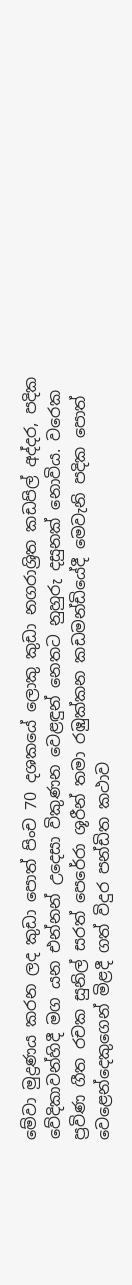මේවා මුද්‍රණය කරන ලද කුඩා පොත් පිංච 70 දශකයේ ලොකු කුඩා නගරාශ්‍රිත කඩපිල් අද්දර, පදික වේදිකාවන්හිදී මග යන එන්නන් උදෙසා විකුණන වෙළඳුන් නෙතට නුහුරු දසුනක් නොවිය. වරෙක ප්‍රවිණ ගීත රචක සුනිල් සරත් පෙරේරා ශූරීන් තමා රඹුක්කන කඩමන්ඩියේදී මෙවැනි පදික පොත් වෙළෙන්දෙකුගෙන් මිළදී ගත් විදුර පන්ඩිත කථාව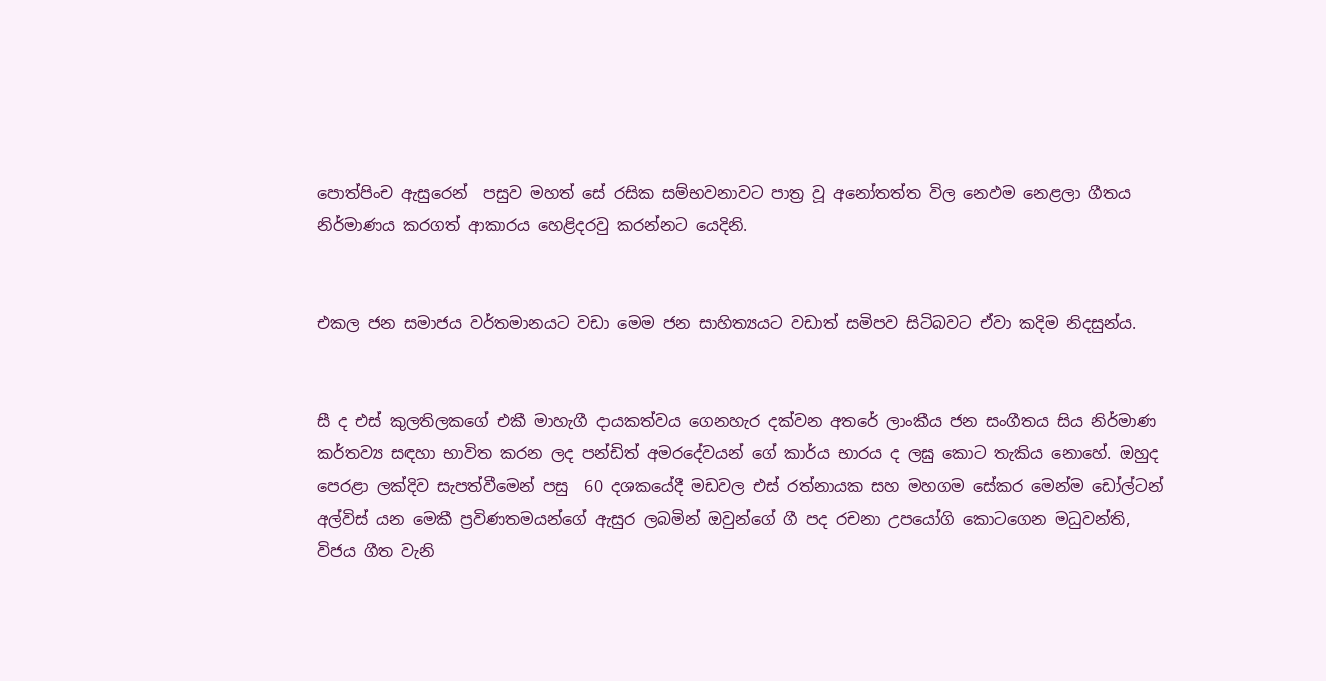පොත්පිංච ඇසුරෙන්  පසුව මහත් සේ රසික සම්භවනාවට පාත්‍ර වූ අනෝතත්ත විල නෙඵම නෙළලා ගීතය නිර්මාණය කරගත් ආකාරය හෙළිදරවු කරන්නට යෙදිනි.


එකල ජන සමාජය වර්තමානයට වඩා මෙම ජන සාහිත්‍යයට වඩාත් සමිපව සිටිබවට ඒවා කදිම නිදසුන්ය.


සී ද එස් කුලතිලකගේ එකී මාහැගී දායකත්වය ගෙනහැර දක්වන අතරේ ලාංකීය ජන සංගීතය සිය නිර්මාණ කර්තව්‍ය සඳහා භාවිත කරන ලද පන්ඩිත් අමරදේවයන් ගේ කාර්ය භාරය ද ලඝු කොට තැකිය නොහේ. ඔහුද පෙරළා ලක්දිව සැපත්වීමෙන් පසු  60 දශකයේදී මඩවල එස් රත්නායක සහ මහගම සේකර මෙන්ම ඩෝල්ටන් අල්විස් යන මෙකී ප්‍රවිණතමයන්ගේ ඇසුර ලබමින් ඔවුන්ගේ ගී පද රචනා උපයෝගි කොටගෙන මධුවන්ති, විජය ගීත වැනි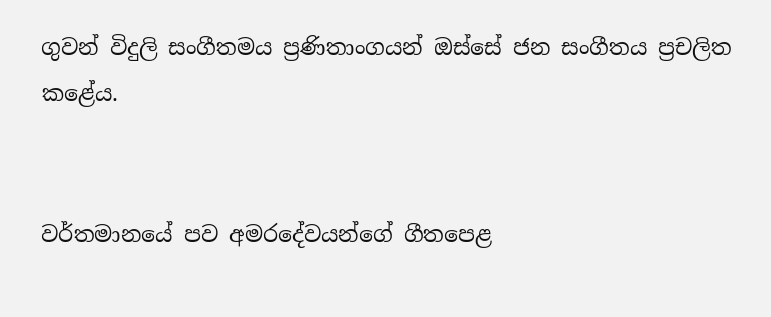ගුවන් විදුලි සංගීතමය ප්‍රණිතාංගයන් ඔස්සේ ජන සංගීතය ප්‍රචලිත කළේය.


වර්තමානයේ පව අමරදේවයන්ගේ ගීතපෙළ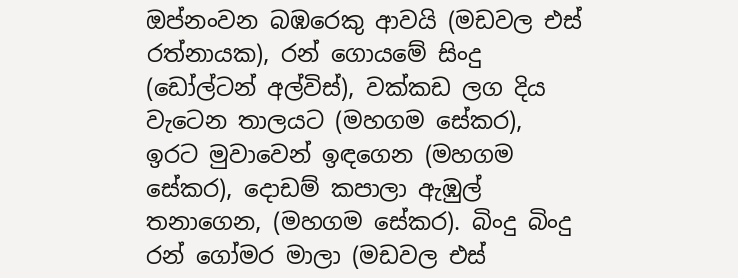ඔප්නංවන බඹරෙකු ආවයි (මඩවල එස් රත්නායක), රන් ගොයමේ සිංදු (ඩෝල්ටන් අල්විස්), වක්කඩ ලග දිය වැටෙන තාලයට (මහගම සේකර), ඉරට මුවාවෙන් ඉඳගෙන (මහගම සේකර), දොඩම් කපාලා ඇඹුල් තනාගෙන, (මහගම සේකර). බිංදු බිංදු රන් ගෝමර මාලා (මඩවල එස්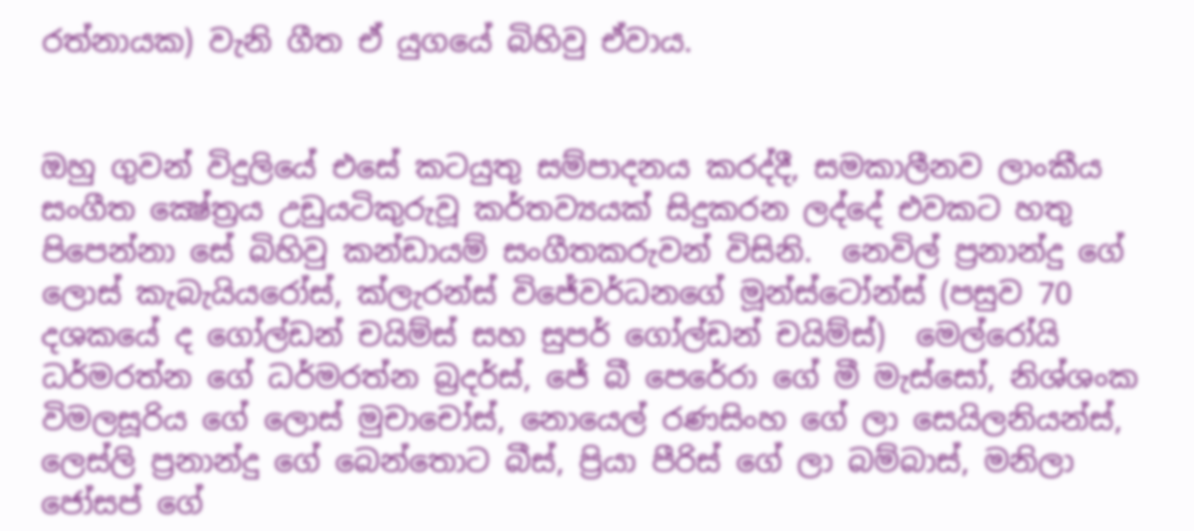රත්නායක) වැනි ගීත ඒ යුගයේ බිහිවු ඒවාය.


ඔහු ගුවන් විදුලියේ එසේ කටයුතු සම්පාදනය කරද්දී, සමකාලීනව ලාංකීය සංගීත ක්‍ෂේත්‍රය උඩුයටිකුරුවූ කර්තව්‍යයක් සිදුකරන ලද්දේ එවකට හතු පිපෙන්නා සේ බිහිවු කන්ඩායම් සංගීතකරුවන් විසිනි.  නෙවිල් ප්‍රනාන්දු ගේ ලොස් කැබැයියරෝස්, ක්ලැරන්ස් විජේවර්ධනගේ මූන්ස්ටෝන්ස් (පසුව 70 දශකයේ ද ගෝල්ඩන් චයිම්ස් සහ සුපර් ගෝල්ඩන් චයිම්ස්)  මෙල්රෝයි ධර්මරත්න ගේ ධර්මරත්න බ්‍රදර්ස්, ජේ බී පෙරේරා ගේ මී මැස්සෝ, නිශ්ශංක විමලසූරිය ගේ ලොස් මුචාචෝස්, නොයෙල් රණසිංහ ගේ ලා සෙයිලනියන්ස්, ලෙස්ලි ප්‍රනාන්දු ගේ බෙන්තොට බීස්, ප්‍රියා පීරිස් ගේ ලා බම්බාස්, මනිලා ජෝසප් ගේ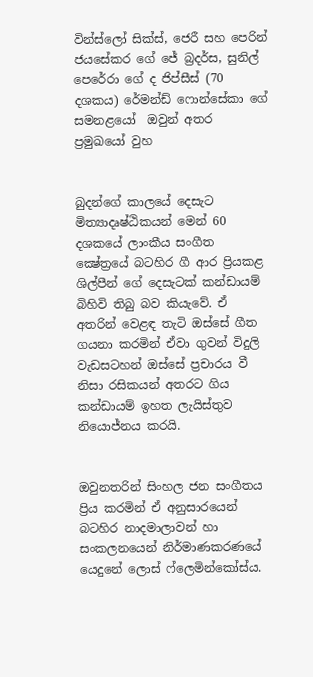වින්ස්ලෝ සික්ස්, ජෙරී සහ පෙරින් ජයසේකර ගේ ජේ බ්‍රදර්ස, සුනිල් පෙරේරා ගේ ද ජිප්සීස් (70 දශකය) රේමන්ඩ් ෆොන්සේකා ගේ සමනළයෝ  ඔවුන් අතර ප්‍රමුඛයෝ වුහ


බුදන්ගේ කාලයේ දෙසැට මිත්‍යාදෘෂ්ඨිකයන් මෙන් 60 දශකයේ ලාංකීය සංගීත ක්‍ෂේත්‍රයේ බටහිර ගී ආර ප්‍රියකළ ශිල්පීන් ගේ දෙසැටක් කන්ඩායම් බිහිවි තිබු බව කියැවේ. ඒ අතරින් වෙළඳ තැටි ඔස්සේ ගීත ගයනා කරමින් ඒවා ගුවන් විදුලි වැඩසටහන් ඔස්සේ ප්‍රචාරය වී නිසා රසිකයන් අතරට ගිය කන්ඩායම් ඉහත ලැයිස්තුව නියොජ්නය කරයි.


ඔවුනතරින් සිංහල ජන සංගීතය ප්‍රිය කරමින් ඒ අනුසාරයෙන් බටහිර නාදමාලාවන් හා සංකලනයෙන් නිර්මාණකරණයේ යෙදුනේ ලොස් ෆ්ලෙමින්කෝස්ය.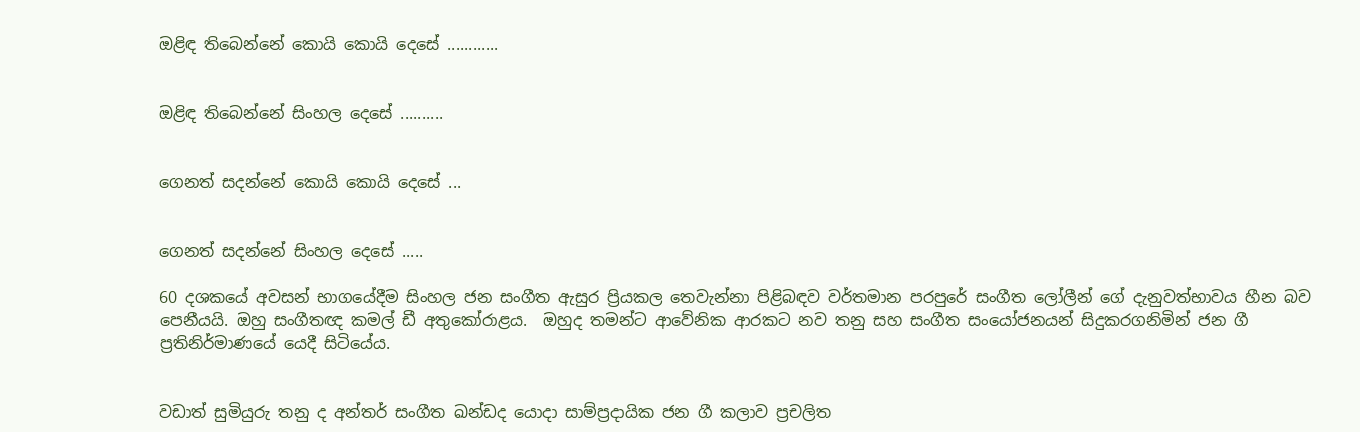ඔළිඳ තිබෙන්නේ කොයි කොයි දෙසේ ............


ඔළිඳ තිබෙන්නේ සිංහල දෙසේ ..........


ගෙනත් සදන්නේ කොයි කොයි දෙසේ ...


ගෙනත් සදන්නේ සිංහල දෙසේ .....

60 දශකයේ අවසන් භාගයේදීම සිංහල ජන සංගීත ඇසුර ප්‍රියකල තෙවැන්නා පිළිබඳව වර්තමාන පරපුරේ සංගීත ලෝලීන් ගේ දැනුවත්භාවය හීන බව පෙනීයයි. ඔහු සංගීතඥ කමල් ඩී අතුකෝරාළය.  ඔහුද තමන්ට ආවේනික ආරකට නව තනු සහ සංගීත සංයෝජනයන් සිදුකරගනිමින් ජන ගී ප්‍රතිනිර්මාණයේ යෙදී සිටියේය.


වඩාත් සුමියුරු තනු ද අන්තර් සංගීත ඛන්ඩද යොදා සාම්ප්‍රදායික ජන ගී කලාව ප්‍රචලිත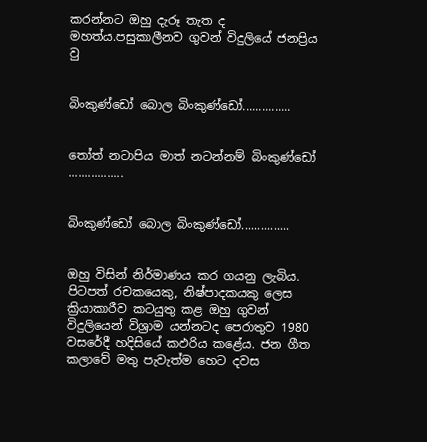කරන්නට ඔහු දැරූ තැත ද මහත්ය.පසුකාලීනව ගුවන් විදුලියේ ජනප්‍රිය වු


බිංකුණ්ඩෝ බොල බිංකුණ්ඩෝ...............


තෝත් නටාපිය මාත් නටන්නම් බිංකුණ්ඩෝ .................


බිංකුණ්ඩෝ බොල බිංකුණ්ඩෝ...............


ඔහු විසින් නිර්මාණය කර ගයනු ලැබිය. පිටපත් රචකයෙකු, නිෂ්පාදකයකු ලෙස ක්‍රියාකාරීව කටයුතු කළ ඔහු ගුවන් විදුලියෙන් විශ්‍රාම යන්නටද පෙරාතුව 1980 වසරේදී හදිසියේ කඵරිය කළේය. ජන ගීත කලාවේ මතු පැවැත්ම හෙට දවස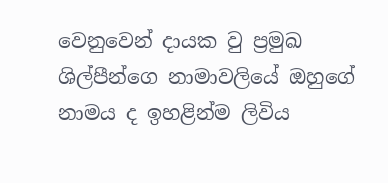වෙනුවෙන් දායක වු ප්‍රමුඛ  ශිල්පීන්ගෙ නාමාවලියේ ඔහුගේ නාමය ද ඉහළින්ම ලිවිය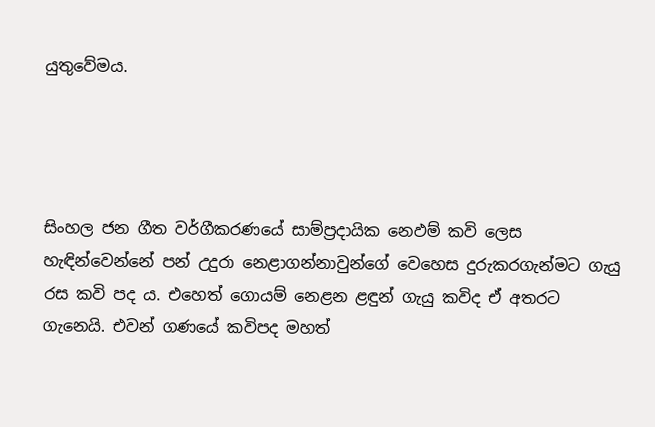යුතුවේමය.




සිංහල ජන ගීත වර්ගීකරණයේ සාම්ප්‍රදායික නෙඵම් කවි ලෙස හැඳින්වෙන්නේ පන් උදුරා නෙළාගන්නාවුන්ගේ වෙහෙස දුරුකරගැන්මට ගැයු රස කවි පද ය. එහෙත් ගොයම් නෙළන ළඳුන් ගැයු කවිද ඒ අතරට ගැනෙයි. එවන් ගණයේ කවිපද මහත්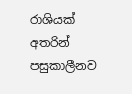රාශියක් අතරින් පසුකාලීනව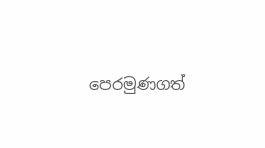පෙරමුණගත්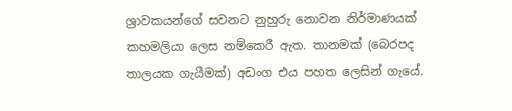ශ්‍රාවකයන්ගේ සවනට නුහුරු නොවන නිර්මාණයක් කහමලියා ලෙස නම්කෙරී ඇත. තානමක් (බෙරපද තාලයක ගැයීමක්) අඩංග එය පහත ලෙසින් ගැයේ.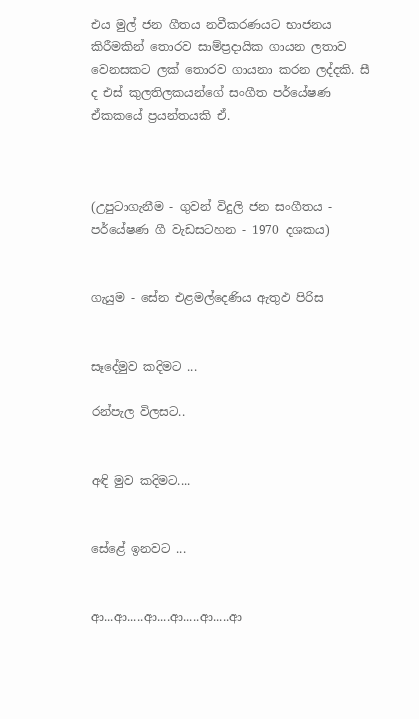එය මුල් ජන ගීතය නවීකරණයට භාජනය කිරීමකින් තොරව සාම්ප්‍රදායික ගායන ලතාව වෙනසකට ලක් තොරව ගායනා කරන ලද්දකි. සී ද එස් කුලතිලකයන්ගේ සංගීත පර්යේෂණ ඒකකයේ ප්‍රයන්තයකි ඒ.



(උපුටාගැනීම - ගුවන් විදුලි ජන සංගීතය - පර්යේෂණ ගී වැඩසටහන - 1970 දශකය)


ගැයුම - සේන එළමල්දෙණිය ඇතුඵ පිරිස


සෑදේමුව කදිමට ...

රන්පැල විලසට..


අඳි මුව කදිමට....


සේළේ ඉනවට ...


ආ...ආ.....ආ....ආ.....ආ.....ආ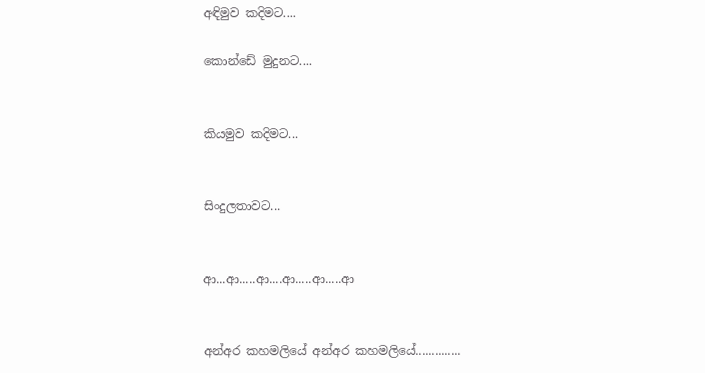අඳිමුව කදිමට....

කොන්ඩේ මුදුනට....


කියමුව කදිමට...


සිංදුලතාවට...


ආ...ආ.....ආ....ආ.....ආ.....ආ


අන්අර කහමලියේ අන්අර කහමලියේ..............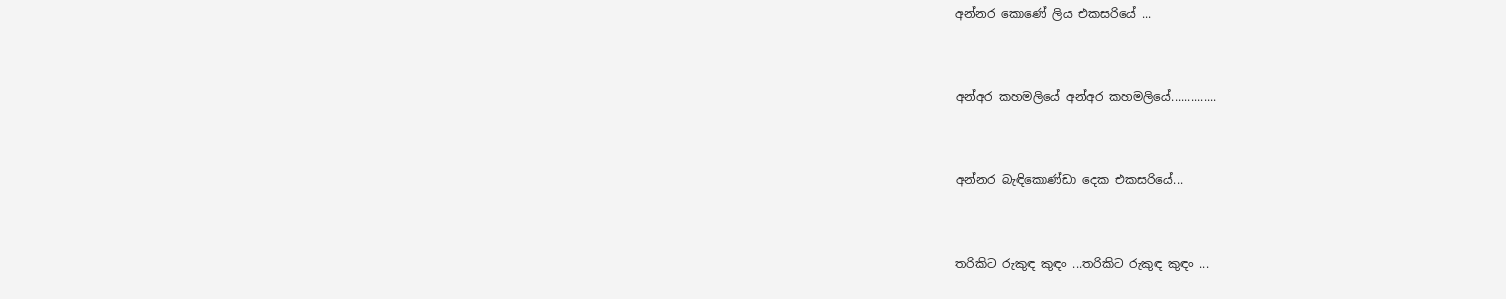අන්නර කොණේ ලිය එකසරියේ ...


අන්අර කහමලියේ අන්අර කහමලියේ..............


අන්නර බැඳිකොණ්ඩා දෙක එකසරියේ...


තරිකිට රුකුඳ කුඳං ...තරිකිට රුකුඳ කුඳං ...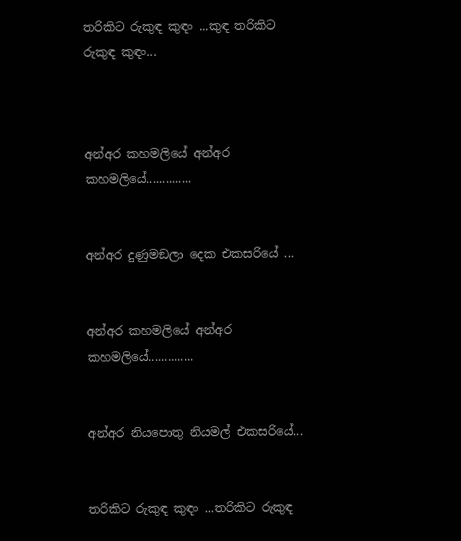තරිකිට රුකුඳ කුඳං ...කුඳ තරිකිට රුකුඳ කුඳං...



අන්අර කහමලියේ අන්අර කහමලියේ..............


අන්අර දුණුමඞලා දෙක එකසරියේ ...


අන්අර කහමලියේ අන්අර කහමලියේ..............


අන්අර නියපොතු නියමල් එකසරියේ...


තරිකිට රුකුඳ කුඳං ...තරිකිට රුකුඳ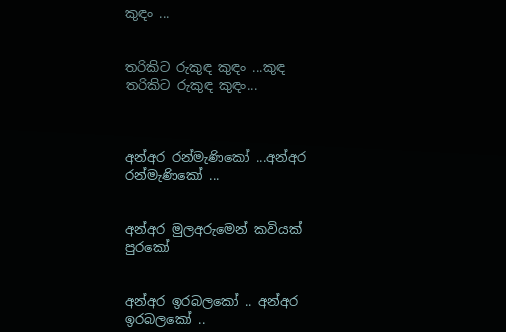කුඳං ...


තරිකිට රුකුඳ කුඳං ...කුඳ තරිකිට රුකුඳ කුඳං...



අන්අර රන්මැණිකෝ ...අන්අර රන්මැණිකෝ ...


අන්අර මුලඅරුමෙන් කවියක් පුරකෝ


අන්අර ඉරබලකෝ .. අන්අර ඉරබලකෝ ..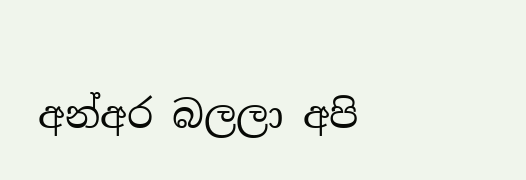අන්අර බලලා අපි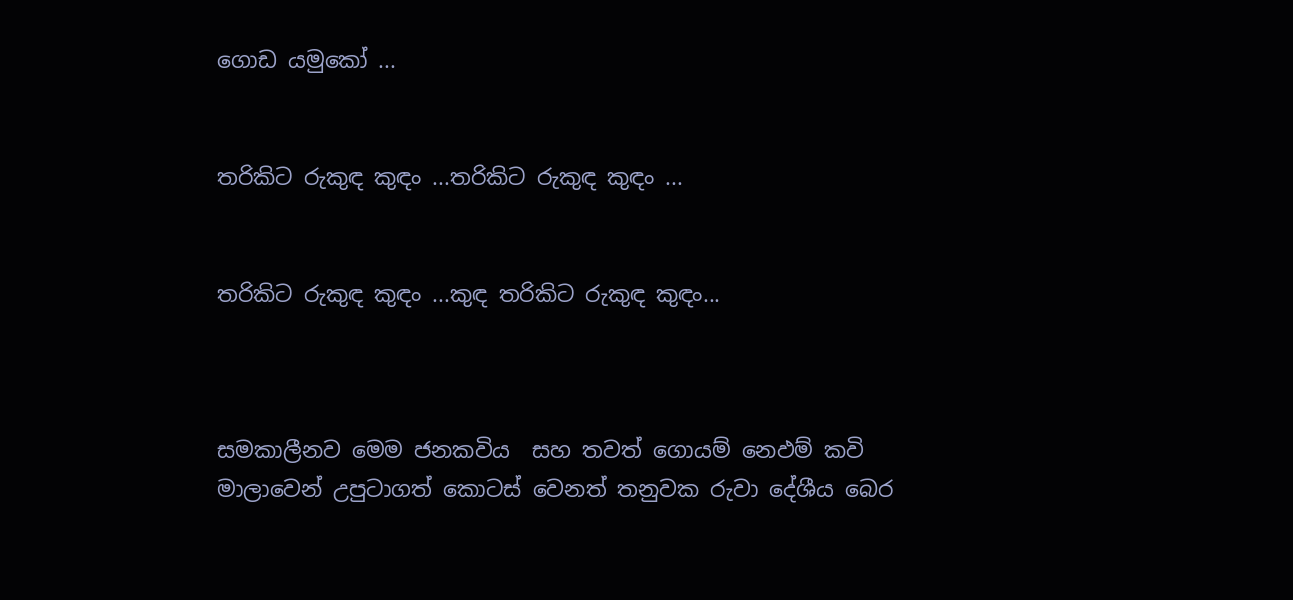ගොඩ යමුකෝ ...


තරිකිට රුකුඳ කුඳං ...තරිකිට රුකුඳ කුඳං ...


තරිකිට රුකුඳ කුඳං ...කුඳ තරිකිට රුකුඳ කුඳං...



සමකාලීනව මෙම ජනකවිය  සහ තවත් ගොයම් නෙඵම් කවි මාලාවෙන් උපුටාගත් කොටස් වෙනත් තනුවක රුවා දේශීය බෙර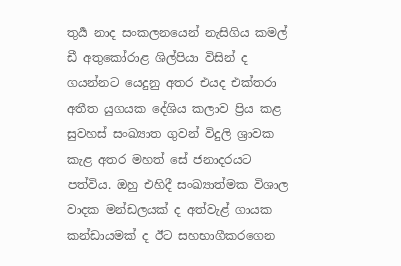තුර්‍ය නාද සංකලනයෙන් නැසිගිය කමල් ඩී අතුකෝරාළ ශිල්පියා විසින් ද ගයන්නට යෙදුනු අතර එයද එක්තරා අතීත යුගයක දේශිය කලාව ප්‍රිය කළ සුවහස් සංඛ්‍යාත ගුවන් විදුලි ශ්‍රාවක කැළ අතර මහත් සේ ජනාදරයට පත්විය. ඔහු එහිදී සංඛ්‍යාත්මක විශාල වාදක මන්ඩලයක් ද අත්වැළ් ගායක කන්ඩායමක් ද ඊට සහභාගීකරගෙන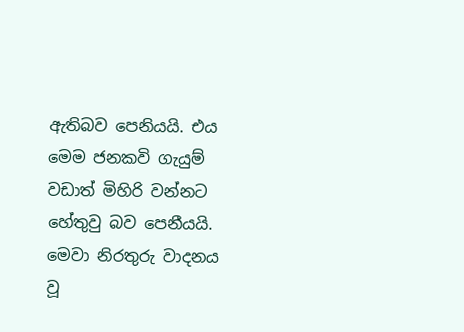ඇතිබව පෙනියයි. එය මෙම ජනකවි ගැයුම් වඩාත් මිහිරි වන්නට හේතුවු බව පෙනීයයි. මෙවා නිරතුරු වාදනය වූ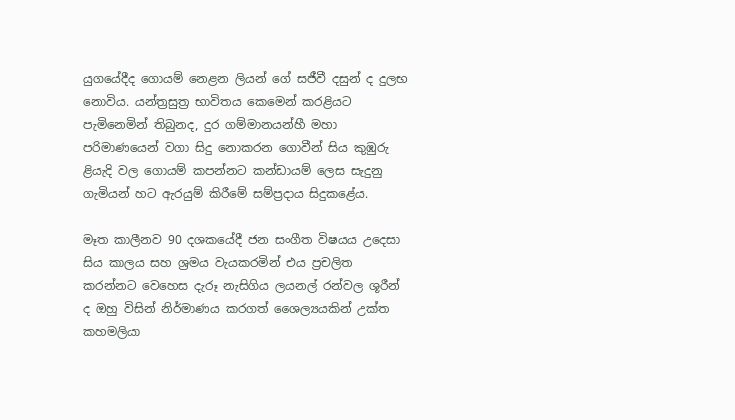යුගයේදීද ගොයම් නෙළන ලියන් ගේ සජීවී දසුන් ද දුලභ නොවිය. යන්ත්‍රසුත්‍ර භාවිතය කෙමෙන් කරළියට පැමිනෙමින් තිබුනද, දුර ගම්මානයන්හී මහා පරිමාණයෙන් වගා සිදු නොකරන ගොවීන් සිය කුඹුරු ළියැදි වල ගොයම් කපන්නට කන්ඩායම් ලෙස සැදුනු ගැමියන් හට ඇරයුම් කිරීමේ සම්ප්‍රදාය සිදුකළේය.

මෑත කාලීනව 90 දශකයේදී ජන සංගීත විෂයය උදෙසා සිය කාලය සහ ශ්‍රමය වැයකරමින් එය ප්‍රචලිත කරන්නට වෙහෙස දැරූ නැසිගිය ලයනල් රන්වල ශූරීන් ද ඔහු විසින් නිර්මාණය කරගත් ශෛල්‍යයකින් උක්ත කහමලියා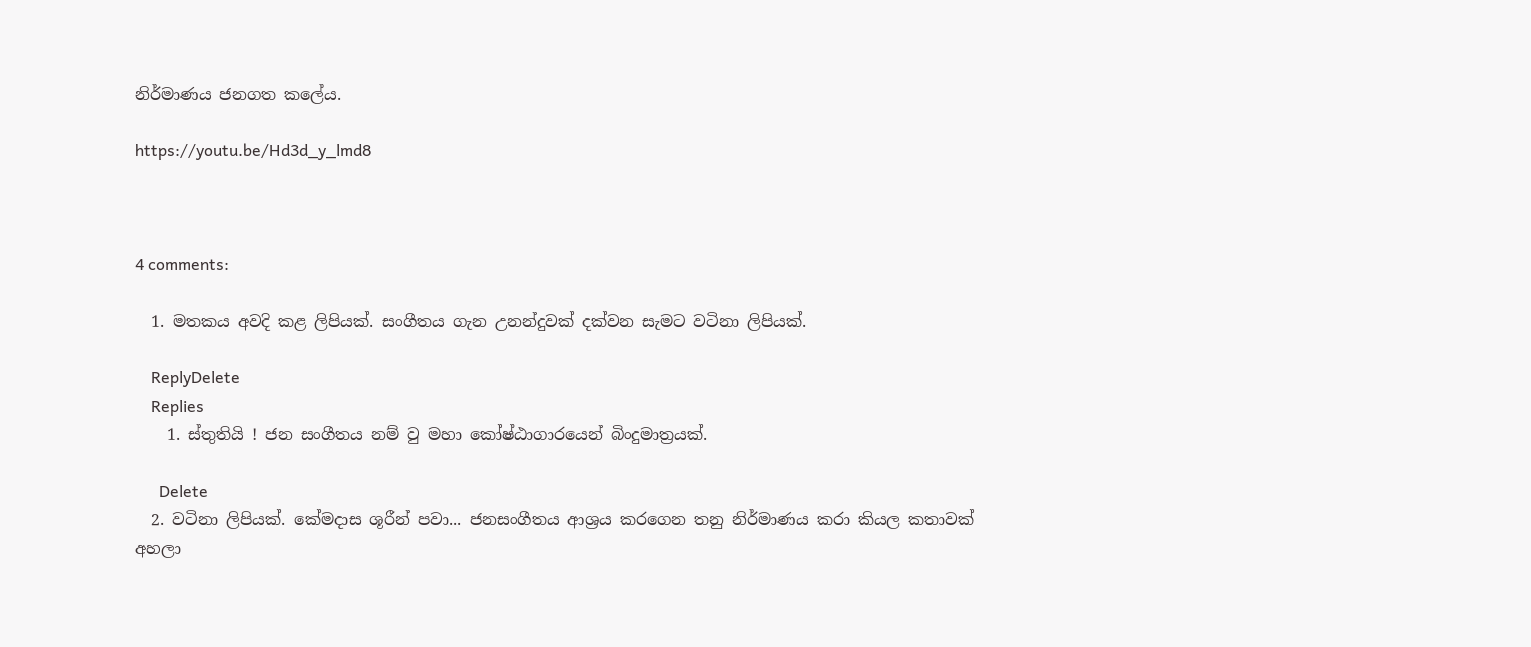නිර්මාණය ජනගත කලේය.

https://youtu.be/Hd3d_y_lmd8



4 comments:

  1. මතකය අවදි කළ ලිපියක්. සංගීතය ගැන උනන්දුවක් දක්වන සැමට වටිනා ලිපියක්.

    ReplyDelete
    Replies
    1. ස්තුතියි ! ජන සංගීතය නම් වු මහා කෝෂ්ඨාගාරයෙන් බිංදුමාත්‍රයක්.

      Delete
  2. වටිනා ලිපියක්. කේමදාස ශූරීන් පවා... ජනසංගීතය ආශ්‍රය කරගෙන තනු නිර්මාණය කරා කියල කතාවක් අහලා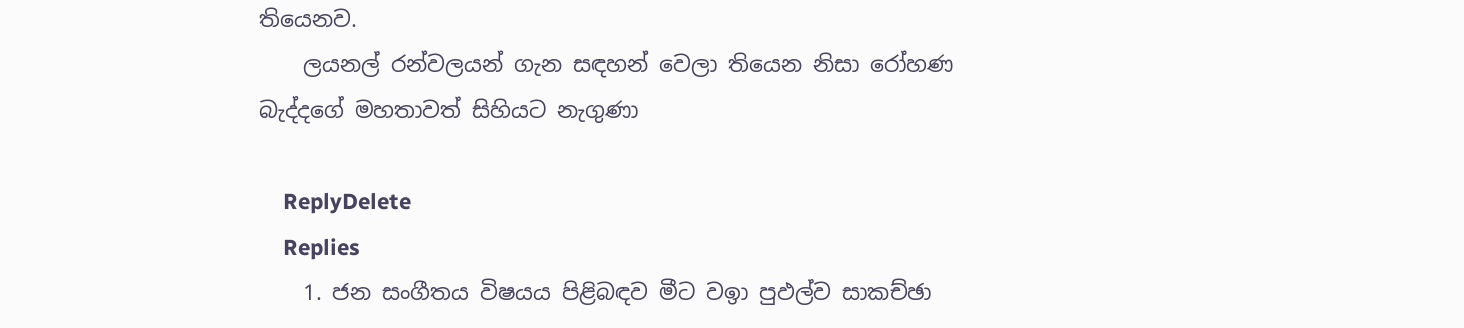තියෙනව.
    ලයනල් රන්වලයන් ගැන සඳහන් වෙලා තියෙන නිසා රෝහණ බැද්දගේ මහතාවත් සිහියට නැගුණා

    ReplyDelete
    Replies
    1. ජන සංගීතය විෂයය පිළිබඳව මීට වඉා පුඵල්ව සාකච්ඡා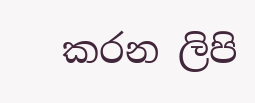කරන ලිපි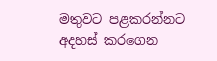මතුවට පළකරන්නට අදහස් කරගෙන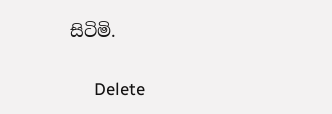සිටිමි.

      Delete